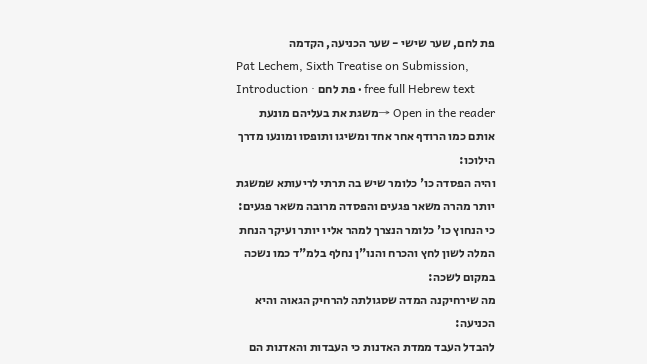פת לחם, שער שישי - שער הכניעה, הקדמה
Pat Lechem, Sixth Treatise on Submission, Introduction · פת לחם · free full Hebrew text
Open in the reader →משגת את בעליהם מונעת אותם כמו הרודף אחר אחד ומשיגו ותופסו ומונעו מדרך הילוכו:
והיה הפסדה כו' כלומר שיש בה תרתי לריעותא שמשגת יותר מהרה משאר פגעים והפסדה מרובה משאר פגעים:
כי הנחוץ כו' כלומר הנצרך למהר אליו יותר ועיקר הנחת המלה לשון לחץ והכרח והנו"ן נחלף בלמ"ד כמו נשכה במקום לשכה:
מה שירחיקנה המדה שסגולתה להרחיק הגאוה והיא הכניעה:
להבדל העבד ממדת האדנות כי העבדות והאדנות הם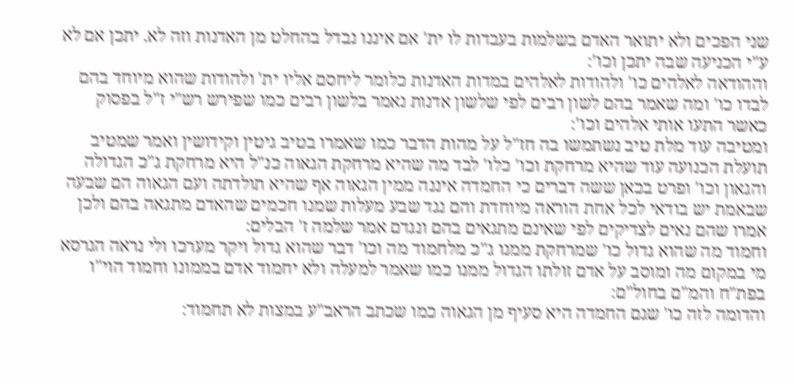שני הפכים ולא יתואר האדם בשלמות בעבדות לו ית' אם איננו נבדל בהחלט מן האדנות וזה לא. יתכן אם לא ע"י הכניעה שבה יתכן וכו':
וההודאה לאלהים כו' ולהודות לאלהים במדות האדנות כלומר ליחסם אליו ית' ולהודות שהוא מיוחד בהם לבדו כו' ומה שאמר בהם לשון רבים לפי שלשון אדנות נאמר בלשון רבים כמו שפירש רש"י ז"ל בפסוק כאשר התעו אותי אלהים וכו':
ומטיבה עוד מלת טיב נשתמשו בה חז"ל על מהות הדבר כמו שאמרו בטיב גיטין וקידושין ואמר שמטיב תועלת הכנועה עוד שהיא מרחקת וכו' כלו' לבד מה שהיא מרחקת הגאוה כנ"ל היא מרחקת ג"כ הגדולה והגאון וכו' ופרט בכאן ששה דברים כי החמדה איננה ממין הגאוה אף שהיא תולדתה ועם הגאוה הם שבעה שבאמת יש בודאי לכל אחת הוראה מיוחדת והם נגד שבע מעלות שמנו חכמים שהאדם מתגאה בהם ולכן אמרו שהם נאים לצדיקים לפי שאינם מתגאים בהם ונגדם אמר שלמה ז' הבלים:
וחמוד מה שהוא גדול כו' שמרחקת ממנו ג"כ מלחמוד מה וכו' דבר שהוא גדול ויקר מערכו ולי נראה הגרסא מי במקום מה ומוסב על אדם זולתו הגדול ממנו כמו שאמר למעלה ולא יחמוד אדם בממונו וחמוד הוי"ו בפת"ח והמ"ם בחול"ם:
והדומה לזה כו' שגם החמדה היא סעיף מן הגאוה כמו שכתב הראב"ע במצות לא תחמוד: